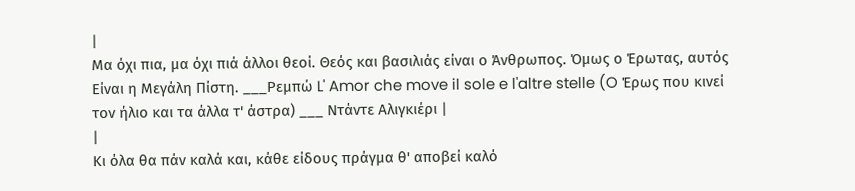|
Μα όχι πια, μα όχι πιά άλλοι θεοί. Θεός και βασιλιάς είναι ο Άνθρωπος. Όμως ο Έρωτας, αυτός Είναι η Μεγάλη Πίστη. ___Ρεμπώ L' Amor che move il sole e l'altre stelle (O Έρως που κινεί τον ήλιο και τα άλλα τ' άστρα) ___ Ντάντε Αλιγκιέρι |
|
Κι όλα θα πάν καλά και, κάθε είδους πράγμα θ' αποβεί καλό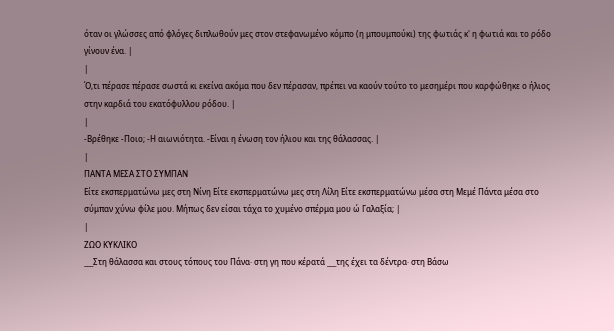όταν οι γλώσσες από φλόγες διπλωθούν μες στον στεφανωμένο κόμπο (η μπουμπούκι) της φωτιάς κ' η φωτιά και το ρόδο γίνουν ένα. |
|
Ό,τι πέρασε πέρασε σωστά κι εκείνα ακόμα που δεν πέρασαν, πρέπει να καούν τούτο το μεσημέρι που καρφώθηκε ο ήλιος στην καρδιά του εκατόφυλλου ρόδου. |
|
-Βρέθηκε -Ποιο; -Η αιωνιότητα. -Είναι η ένωση τον ήλιου και της θάλασσας. |
|
ΠΑΝΤΑ ΜΕΣΑ ΣΤΟ ΣΥΜΠΑΝ
Είτε εκσπερματώνω μες στη Νίνη Είτε εκσπερματώνω μες στη Λίλη Είτε εκσπερματώνω μέσα στη Μεμέ Πάντα μέσα στο σύμπαν χύνω φίλε μου. Μήπως δεν είσαι τάχα το χυμένο σπέρμα μου ώ Γαλαξία; |
|
ΖΩΟ ΚΥΚΛΙΚΟ
___Στη θάλασσα και στους τόπους του Πάνα· στη γη που κέρατά ___της έχει τα δέντρα· στη Βάσω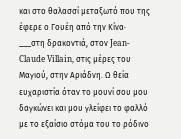και στο θαλασσί μεταξωτό που της έφερε ο Γουέη από την Κίνα· ___στη δρακοντιά, στον Jean-Claude Villain, στις μέρες του Μαγιού, στην Αριάδνη. Ω θεία ευχαριστία όταν το μουνί σου μου δαγκώνει και μου γλείφει το φαλλό με το εξαίσιο στόμα του το ρόδινο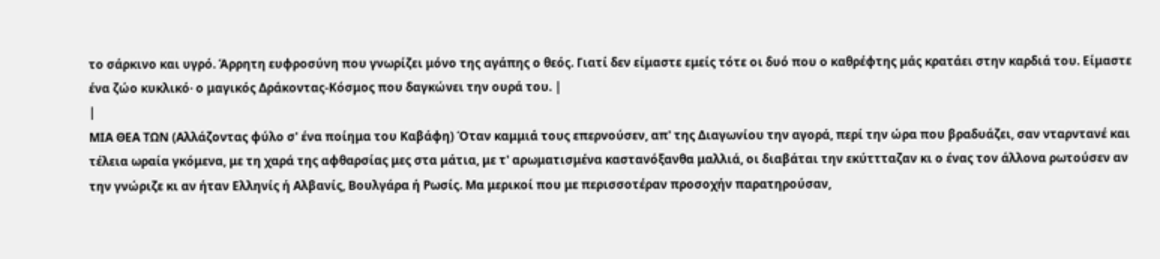το σάρκινο και υγρό. Άρρητη ευφροσύνη που γνωρίζει μόνο της αγάπης ο θεός. Γιατί δεν είμαστε εμείς τότε οι δυό που ο καθρέφτης μάς κρατάει στην καρδιά του. Είμαστε ένα ζώο κυκλικό· ο μαγικός Δράκοντας-Κόσμος που δαγκώνει την ουρά του. |
|
ΜΙΑ ΘΕΑ ΤΩΝ (Αλλάζοντας φύλο σ' ένα ποίημα του Καβάφη) Όταν καμμιά τους επερνούσεν, απ' της Διαγωνίου την αγορά, περί την ώρα που βραδυάζει, σαν νταρντανέ και τέλεια ωραία γκόμενα, με τη χαρά της αφθαρσίας μες στα μάτια, με τ' αρωματισμένα καστανόξανθα μαλλιά, οι διαβάται την εκύττταζαν κι ο ένας τον άλλονα ρωτούσεν αν την γνώριζε κι αν ήταν Ελληνίς ή Αλβανίς, Βουλγάρα ή Ρωσίς. Μα μερικοί που με περισσοτέραν προσοχήν παρατηρούσαν,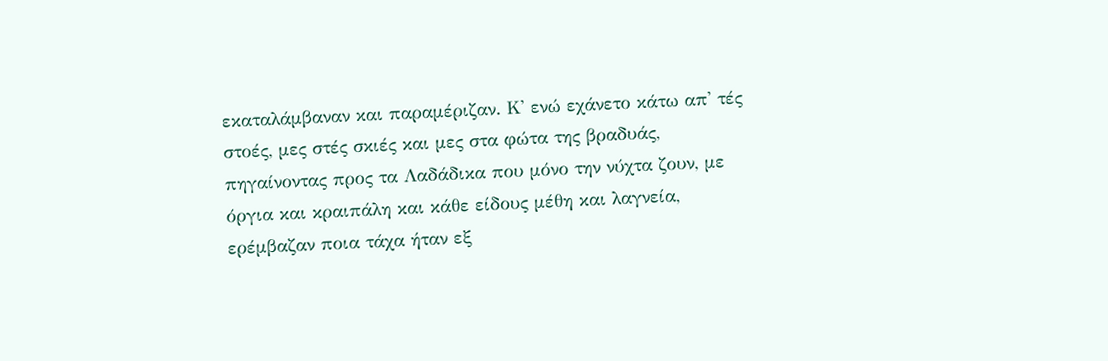εκαταλάμβαναν και παραμέριζαν. Κ' ενώ εχάνετο κάτω απ' τές στοές, μες στές σκιές και μες στα φώτα της βραδυάς, πηγαίνοντας προς τα Λαδάδικα που μόνο την νύχτα ζουν, με όργια και κραιπάλη και κάθε είδους μέθη και λαγνεία, ερέμβαζαν ποια τάχα ήταν εξ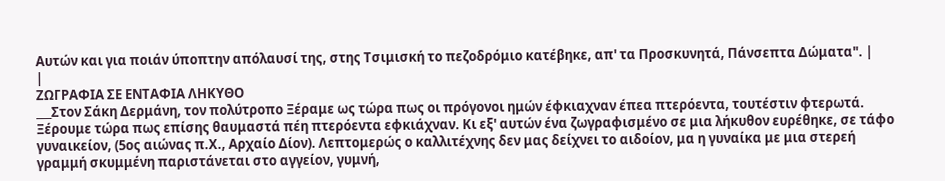Αυτών και για ποιάν ύποπτην απόλαυσί της, στης Τσιμισκή το πεζοδρόμιο κατέβηκε, απ' τα Προσκυνητά, Πάνσεπτα Δώματα". |
|
ΖΩΓΡΑΦΙΑ ΣΕ ΕΝΤΑΦΙΑ ΛΗΚΥΘΟ
___Στον Σάκη Δερμάνη, τον πολύτροπο Ξέραμε ως τώρα πως οι πρόγονοι ημών έφκιαχναν έπεα πτερόεντα, τουτέστιν φτερωτά. Ξέρουμε τώρα πως επίσης θαυμαστά πέη πτερόεντα εφκιάχναν. Κι εξ' αυτών ένα ζωγραφισμένο σε μια λήκυθον ευρέθηκε, σε τάφο γυναικείον, (5ος αιώνας π.Χ., Αρχαίο Δίον). Λεπτομερώς ο καλλιτέχνης δεν μας δείχνει το αιδοίον, μα η γυναίκα με μια στερεή γραμμή σκυμμένη παριστάνεται στο αγγείον, γυμνή,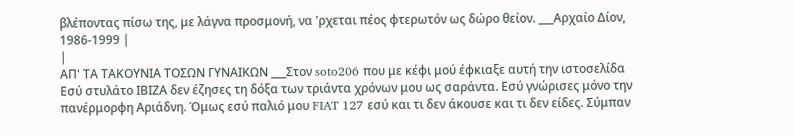βλέποντας πίσω της, με λάγνα προσμονή, να 'ρχεται πέος φτερωτόν ως δώρο θείον. ___Αρχαίο Δίον, 1986-1999 |
|
ΑΠ' ΤΑ ΤΑΚΟΥΝΙΑ ΤΟΣΩΝ ΓΥΝΑΙΚΩΝ ___Στον soto206 που με κέφι μού έφκιαξε αυτή την ιστοσελίδα Εσύ στυλάτο ΙΒΙΖΑ δεν έζησες τη δόξα των τριάντα χρόνων μου ως σαράντα. Εσύ γνώρισες μόνο την πανέρμορφη Αριάδνη. Όμως εσύ παλιό μου FIAT 127 εσύ και τι δεν άκουσε και τι δεν είδες. Σύμπαν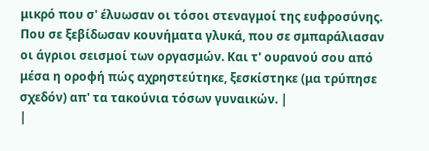μικρό που σ' έλυωσαν οι τόσοι στεναγμοί της ευφροσύνης. Που σε ξεβίδωσαν κουνήματα γλυκά, που σε σμπαράλιασαν οι άγριοι σεισμοί των οργασμών. Και τ' ουρανού σου από μέσα η οροφή πώς αχρηστεύτηκε, ξεσκίστηκε (μα τρύπησε σχεδόν) απ' τα τακούνια τόσων γυναικών. |
|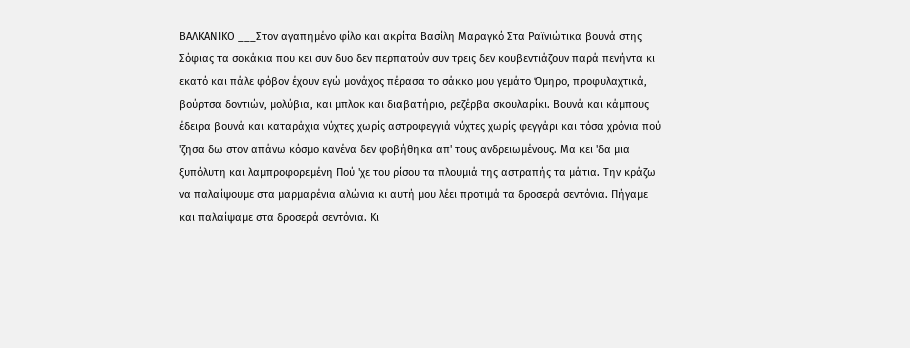ΒΑΛΚΑΝΙΚΟ ___Στον αγαπημένο φίλο και ακρίτα Βασίλη Μαραγκό Στα Ραϊνιώτικα βουνά στης Σόφιας τα σοκάκια που κει συν δυο δεν περπατούν συν τρεις δεν κουβεντιάζουν παρά πενήντα κι εκατό και πάλε φόβον έχουν εγώ μονάχος πέρασα το σάκκο μου γεμάτο Όμηρο, προφυλαχτικά, βούρτσα δοντιών, μολύβια, και μπλοκ και διαβατήριο, ρεζέρβα σκουλαρίκι. Βουνά και κάμπους έδειρα βουνά και καταράχια νύχτες χωρίς αστροφεγγιά νύχτες χωρίς φεγγάρι και τόσα χρόνια πού 'ζησα δω στον απάνω κόσμο κανένα δεν φοβήθηκα απ' τους ανδρειωμένους. Μα κει 'δα μια ξυπόλυτη και λαμπροφορεμένη Πού 'χε του ρίσου τα πλουμιά της αστραπής τα μάτια. Την κράζω να παλαίψουμε στα μαρμαρένια αλώνια κι αυτή μου λέει προτιμά τα δροσερά σεντόνια. Πήγαμε και παλαίψαμε στα δροσερά σεντόνια. Κι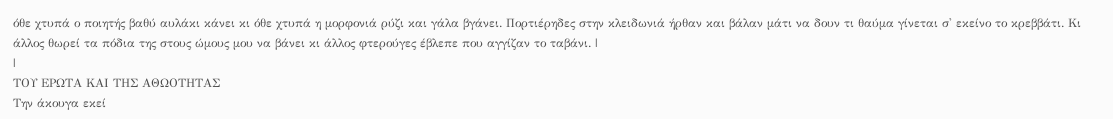όθε χτυπά ο ποιητής βαθύ αυλάκι κάνει κι όθε χτυπά η μορφονιά ρύζι και γάλα βγάνει. Πορτιέρηδες στην κλειδωνιά ήρθαν και βάλαν μάτι να δουν τι θαύμα γίνεται σ' εκείνο το κρεββάτι. Κι άλλος θωρεί τα πόδια της στους ώμους μου να βάνει κι άλλος φτερούγες έβλεπε που αγγίζαν το ταβάνι. |
|
ΤΟΥ ΕΡΩΤΑ ΚΑΙ ΤΗΣ ΑΘΩΟΤΗΤΑΣ
Την άκουγα εκεί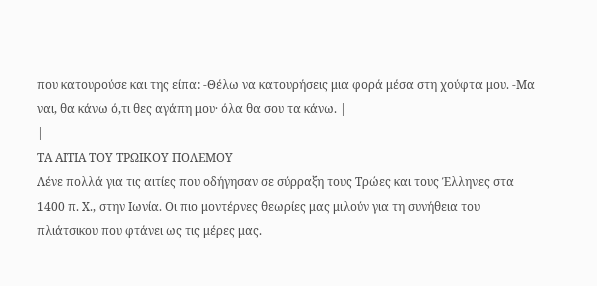που κατουρούσε και της είπα: -Θέλω να κατουρήσεις μια φορά μέσα στη χούφτα μου. -Μα ναι, θα κάνω ό,τι θες αγάπη μου· όλα θα σου τα κάνω. |
|
ΤΑ ΑΙΤΙΑ ΤΟΥ ΤΡΩΙΚΟΥ ΠΟΛΕΜΟΥ
Λένε πολλά για τις αιτίες που οδήγησαν σε σύρραξη τους Τρώες και τους Έλληνες στα 1400 π. Χ., στην Ιωνία. Οι πιο μοντέρνες θεωρίες μας μιλούν για τη συνήθεια του πλιάτσικου που φτάνει ως τις μέρες μας.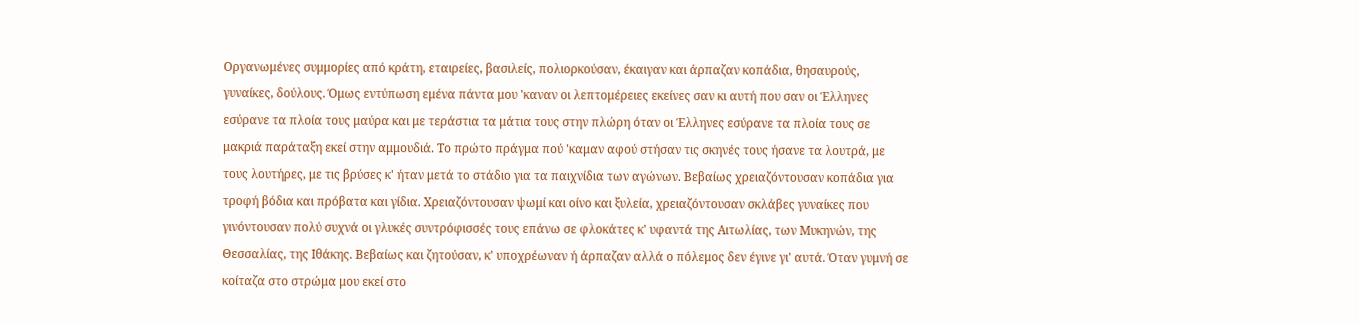Οργανωμένες συμμορίες από κράτη, εταιρείες, βασιλείς, πολιορκούσαν, έκαιγαν και άρπαζαν κοπάδια, θησαυρούς, γυναίκες, δούλους. Όμως εντύπωση εμένα πάντα μου 'καναν οι λεπτομέρειες εκείνες σαν κι αυτή που σαν οι Έλληνες εσύρανε τα πλοία τους μαύρα και με τεράστια τα μάτια τους στην πλώρη όταν οι Έλληνες εσύρανε τα πλοία τους σε μακριά παράταξη εκεί στην αμμουδιά. Το πρώτο πράγμα πού 'καμαν αφού στήσαν τις σκηνές τους ήσανε τα λουτρά, με τους λουτήρες, με τις βρύσες κ' ήταν μετά το στάδιο για τα παιχνίδια των αγώνων. Βεβαίως χρειαζόντουσαν κοπάδια για τροφή βόδια και πρόβατα και γίδια. Χρειαζόντουσαν ψωμί και οίνο και ξυλεία, χρειαζόντουσαν σκλάβες γυναίκες που γινόντουσαν πολύ συχνά οι γλυκές συντρόφισσές τους επάνω σε φλοκάτες κ' υφαντά της Αιτωλίας, των Μυκηνών, της Θεσσαλίας, της Ιθάκης. Βεβαίως και ζητούσαν, κ' υποχρέωναν ή άρπαζαν αλλά ο πόλεμος δεν έγινε γι' αυτά. Όταν γυμνή σε κοίταζα στο στρώμα μου εκεί στο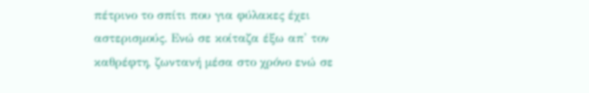πέτρινο το σπίτι που για φύλακες έχει αστερισμούς. Ενώ σε κοίταζα έξω απ' τον καθρέφτη, ζωντανή μέσα στο χρόνο ενώ σε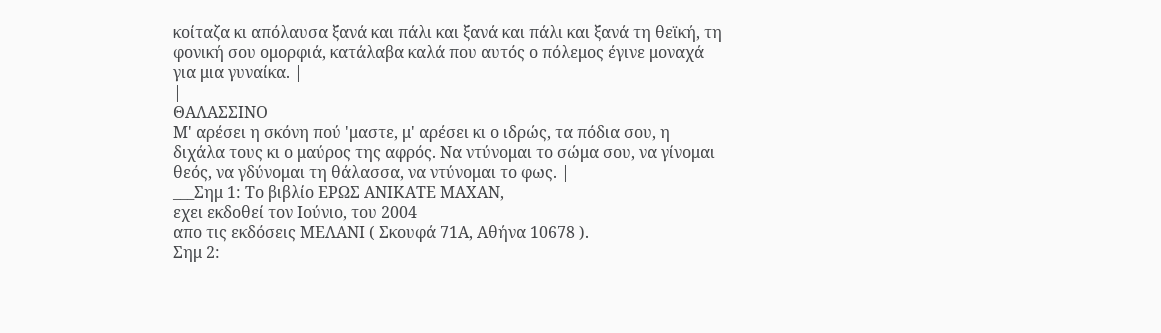κοίταζα κι απόλαυσα ξανά και πάλι και ξανά και πάλι και ξανά τη θεϊκή, τη φονική σου ομορφιά, κατάλαβα καλά που αυτός ο πόλεμος έγινε μοναχά για μια γυναίκα. |
|
ΘΑΛΑΣΣΙΝΟ
Μ' αρέσει η σκόνη πού 'μαστε, μ' αρέσει κι ο ιδρώς, τα πόδια σου, η διχάλα τους κι ο μαύρος της αφρός. Να ντύνομαι το σώμα σου, να γίνομαι θεός, να γδύνομαι τη θάλασσα, να ντύνομαι το φως. |
___Σημ 1: Το βιβλίο ΕΡΩΣ ΑΝΙΚΑΤΕ ΜΑΧΑΝ,
εχει εκδοθεί τον Ιούνιο, του 2004
απο τις εκδόσεις ΜΕΛΑΝΙ ( Σκουφά 71Α, Αθήνα 10678 ).
Σημ 2: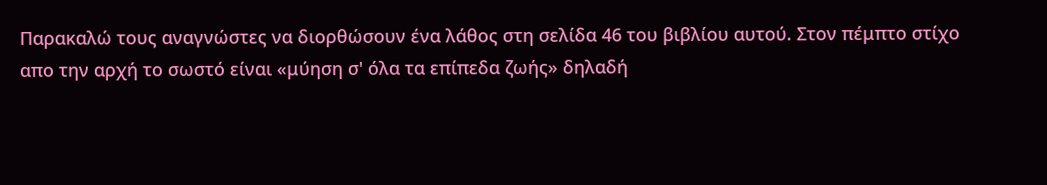Παρακαλώ τους αναγνώστες να διορθώσουν ένα λάθος στη σελίδα 46 του βιβλίου αυτού. Στον πέμπτο στίχο
απο την αρχή το σωστό είναι «μύηση σ' όλα τα επίπεδα ζωής» δηλαδή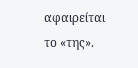αφαιρείται το «της».